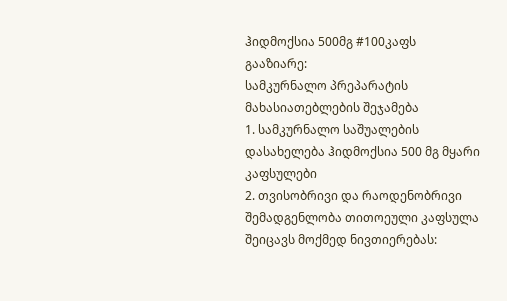ჰიდმოქსია 500მგ #100კაფს
გააზიარე:
სამკურნალო პრეპარატის მახასიათებლების შეჯამება
1. სამკურნალო საშუალების დასახელება ჰიდმოქსია 500 მგ მყარი კაფსულები
2. თვისობრივი და რაოდენობრივი შემადგენლობა თითოეული კაფსულა შეიცავს მოქმედ ნივთიერებას: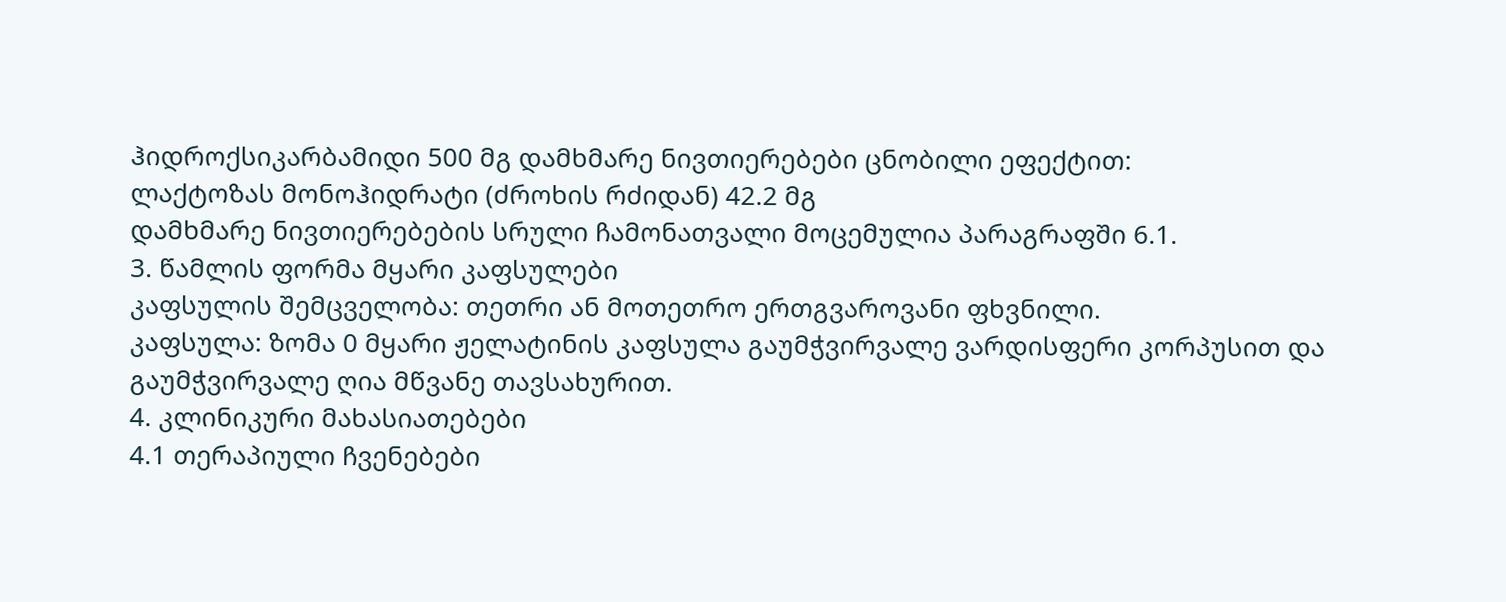ჰიდროქსიკარბამიდი 500 მგ დამხმარე ნივთიერებები ცნობილი ეფექტით:
ლაქტოზას მონოჰიდრატი (ძროხის რძიდან) 42.2 მგ
დამხმარე ნივთიერებების სრული ჩამონათვალი მოცემულია პარაგრაფში 6.1.
3. წამლის ფორმა მყარი კაფსულები
კაფსულის შემცველობა: თეთრი ან მოთეთრო ერთგვაროვანი ფხვნილი.
კაფსულა: ზომა 0 მყარი ჟელატინის კაფსულა გაუმჭვირვალე ვარდისფერი კორპუსით და გაუმჭვირვალე ღია მწვანე თავსახურით.
4. კლინიკური მახასიათებები
4.1 თერაპიული ჩვენებები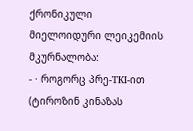ქრონიკული მიელოიდური ლეიკემიის მკურნალობა:
- · როგორც პრე-TKI-ით (ტიროზინ კინაზას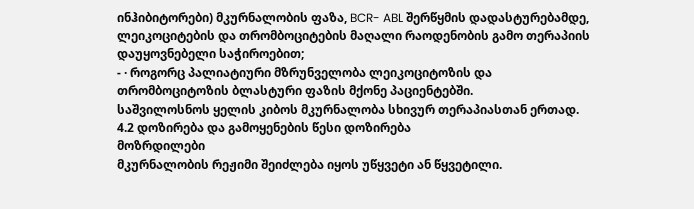ინჰიბიტორები) მკურნალობის ფაზა, BCR- ABL შერწყმის დადასტურებამდე, ლეიკოციტების და თრომბოციტების მაღალი რაოდენობის გამო თერაპიის დაუყოვნებელი საჭიროებით;
- · როგორც პალიატიური მზრუნველობა ლეიკოციტოზის და თრომბოციტოზის ბლასტური ფაზის მქონე პაციენტებში.
საშვილოსნოს ყელის კიბოს მკურნალობა სხივურ თერაპიასთან ერთად.
4.2 დოზირება და გამოყენების წესი დოზირება
მოზრდილები
მკურნალობის რეჟიმი შეიძლება იყოს უწყვეტი ან წყვეტილი.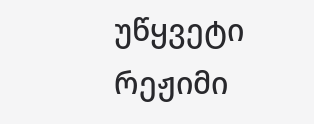უწყვეტი რეჟიმი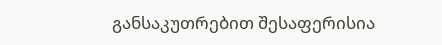განსაკუთრებით შესაფერისია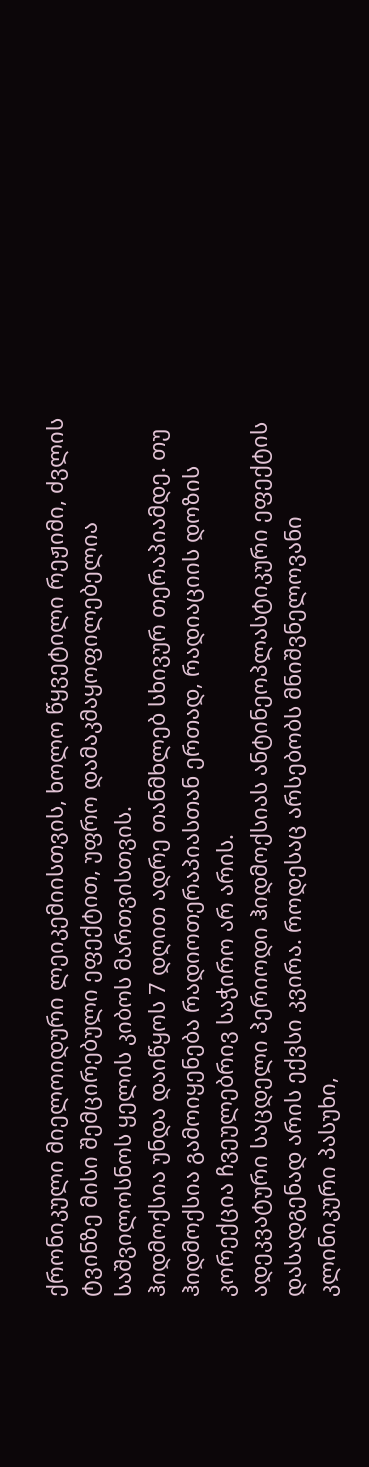ქრონიკული მიელოიდური ლეიკემიისთვის, ხოლო წყვეტილი რეჟიმი, ძვლის ტვინზე მისი შემცირებული ეფექტით, უფრო დამაკმაყოფილებელია საშვილოსნოს ყელის კიბოს მართვისთვის.
ჰიდმოქსია უნდა დაიწყოს 7 დღით ადრე თანმხლებ სხივურ თერაპიამდე. თუ ჰიდმოქსია გამოიყენება რადიოთერაპიასთან ერთად, რადიაციის დოზის კორექცია ჩვეულებრივ საჭირო არ არის.
ადეკვატური საცდელი პერიოდი ჰიდმოქსიას ანტინეოპლასტიკური ეფექტის დასადგენად არის ექვსი კვირა. როდესაც არსებობს მნიშვნელოვანი კლინიკური პასუხი,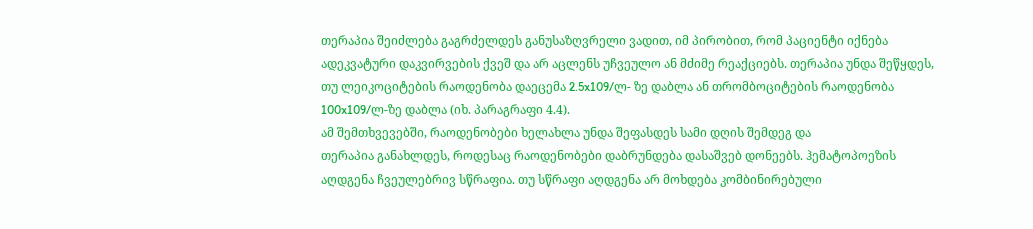თერაპია შეიძლება გაგრძელდეს განუსაზღვრელი ვადით, იმ პირობით, რომ პაციენტი იქნება ადეკვატური დაკვირვების ქვეშ და არ აცლენს უჩვეულო ან მძიმე რეაქციებს. თერაპია უნდა შეწყდეს, თუ ლეიკოციტების რაოდენობა დაეცემა 2.5x109/ლ- ზე დაბლა ან თრომბოციტების რაოდენობა 100x109/ლ-ზე დაბლა (იხ. პარაგრაფი 4.4).
ამ შემთხვევებში, რაოდენობები ხელახლა უნდა შეფასდეს სამი დღის შემდეგ და
თერაპია განახლდეს, როდესაც რაოდენობები დაბრუნდება დასაშვებ დონეებს. ჰემატოპოეზის აღდგენა ჩვეულებრივ სწრაფია. თუ სწრაფი აღდგენა არ მოხდება კომბინირებული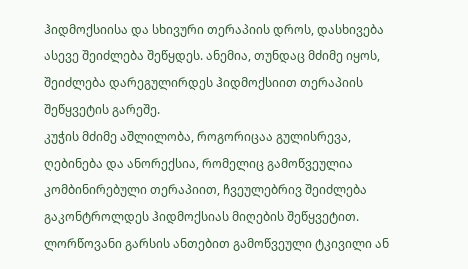ჰიდმოქსიისა და სხივური თერაპიის დროს, დასხივება ასევე შეიძლება შეწყდეს. ანემია, თუნდაც მძიმე იყოს, შეიძლება დარეგულირდეს ჰიდმოქსიით თერაპიის შეწყვეტის გარეშე.
კუჭის მძიმე აშლილობა, როგორიცაა გულისრევა, ღებინება და ანორექსია, რომელიც გამოწვეულია კომბინირებული თერაპიით, ჩვეულებრივ შეიძლება გაკონტროლდეს ჰიდმოქსიას მიღების შეწყვეტით.
ლორწოვანი გარსის ანთებით გამოწვეული ტკივილი ან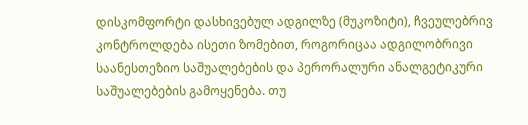დისკომფორტი დასხივებულ ადგილზე (მუკოზიტი), ჩვეულებრივ კონტროლდება ისეთი ზომებით, როგორიცაა ადგილობრივი საანესთეზიო საშუალებების და პერორალური ანალგეტიკური საშუალებების გამოყენება. თუ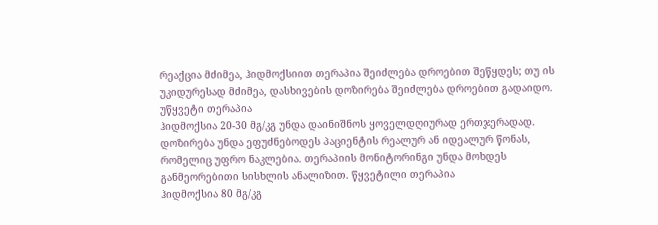რეაქცია მძიმეა, ჰიდმოქსიით თერაპია შეიძლება დროებით შეწყდეს; თუ ის უკიდურესად მძიმეა, დასხივების დოზირება შეიძლება დროებით გადაიდო.
უწყვეტი თერაპია
ჰიდმოქსია 20-30 მგ/კგ უნდა დაინიშნოს ყოველდღიურად ერთჯერადად. დოზირება უნდა ეფუძნებოდეს პაციენტის რეალურ ან იდეალურ წონას, რომელიც უფრო ნაკლებია. თერაპიის მონიტორინგი უნდა მოხდეს განმეორებითი სისხლის ანალიზით. წყვეტილი თერაპია
ჰიდმოქსია 80 მგ/კგ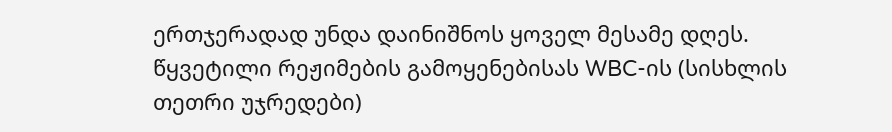ერთჯერადად უნდა დაინიშნოს ყოველ მესამე დღეს. წყვეტილი რეჟიმების გამოყენებისას WBC-ის (სისხლის თეთრი უჯრედები)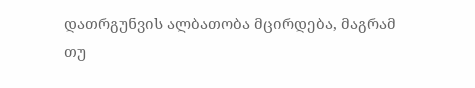დათრგუნვის ალბათობა მცირდება, მაგრამ თუ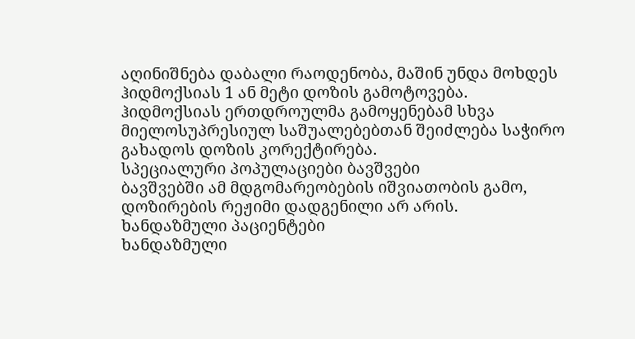აღინიშნება დაბალი რაოდენობა, მაშინ უნდა მოხდეს ჰიდმოქსიას 1 ან მეტი დოზის გამოტოვება.
ჰიდმოქსიას ერთდროულმა გამოყენებამ სხვა მიელოსუპრესიულ საშუალებებთან შეიძლება საჭირო გახადოს დოზის კორექტირება.
სპეციალური პოპულაციები ბავშვები
ბავშვებში ამ მდგომარეობების იშვიათობის გამო, დოზირების რეჟიმი დადგენილი არ არის.
ხანდაზმული პაციენტები
ხანდაზმული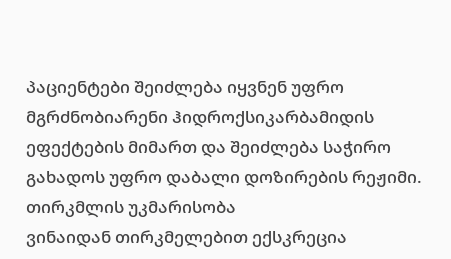პაციენტები შეიძლება იყვნენ უფრო მგრძნობიარენი ჰიდროქსიკარბამიდის ეფექტების მიმართ და შეიძლება საჭირო გახადოს უფრო დაბალი დოზირების რეჟიმი.
თირკმლის უკმარისობა
ვინაიდან თირკმელებით ექსკრეცია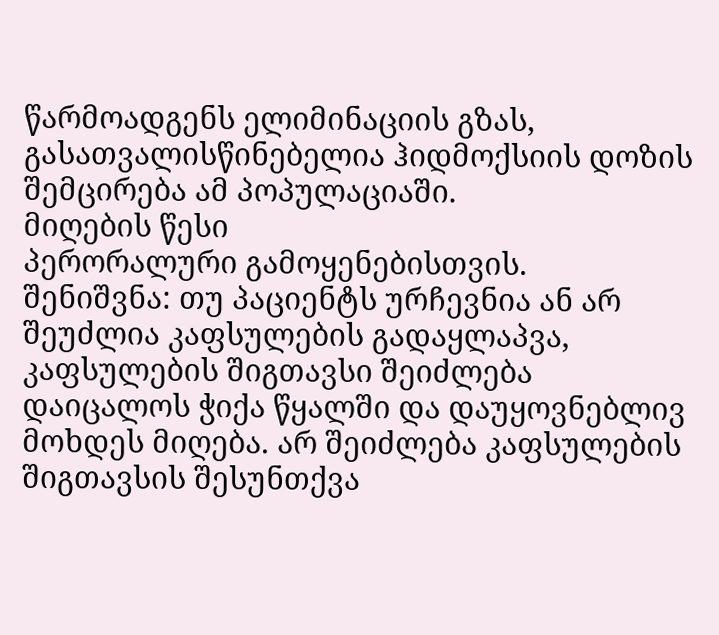წარმოადგენს ელიმინაციის გზას, გასათვალისწინებელია ჰიდმოქსიის დოზის შემცირება ამ პოპულაციაში.
მიღების წესი
პერორალური გამოყენებისთვის.
შენიშვნა: თუ პაციენტს ურჩევნია ან არ შეუძლია კაფსულების გადაყლაპვა, კაფსულების შიგთავსი შეიძლება დაიცალოს ჭიქა წყალში და დაუყოვნებლივ მოხდეს მიღება. არ შეიძლება კაფსულების შიგთავსის შესუნთქვა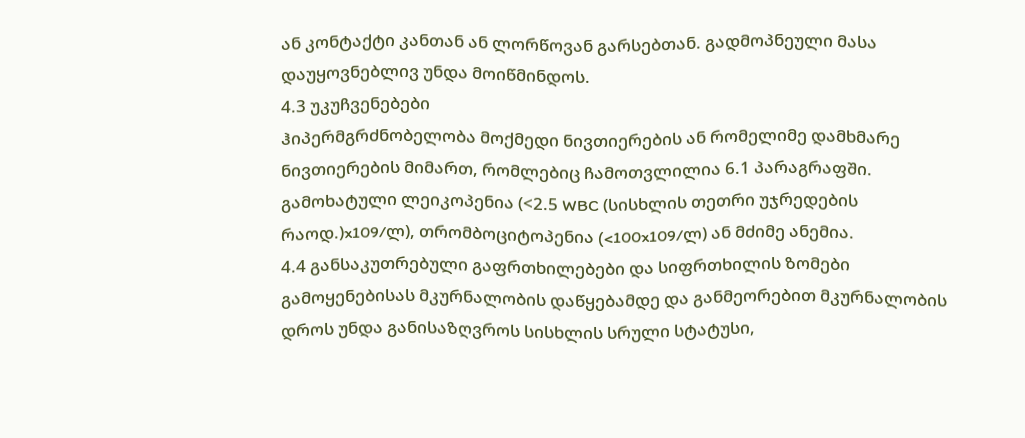ან კონტაქტი კანთან ან ლორწოვან გარსებთან. გადმოპნეული მასა დაუყოვნებლივ უნდა მოიწმინდოს.
4.3 უკუჩვენებები
ჰიპერმგრძნობელობა მოქმედი ნივთიერების ან რომელიმე დამხმარე ნივთიერების მიმართ, რომლებიც ჩამოთვლილია 6.1 პარაგრაფში.
გამოხატული ლეიკოპენია (<2.5 WBC (სისხლის თეთრი უჯრედების რაოდ.)x109/ლ), თრომბოციტოპენია (<100x109/ლ) ან მძიმე ანემია.
4.4 განსაკუთრებული გაფრთხილებები და სიფრთხილის ზომები გამოყენებისას მკურნალობის დაწყებამდე და განმეორებით მკურნალობის დროს უნდა განისაზღვროს სისხლის სრული სტატუსი,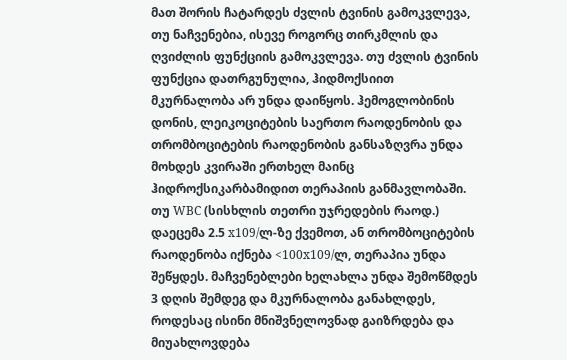მათ შორის ჩატარდეს ძვლის ტვინის გამოკვლევა, თუ ნაჩვენებია, ისევე როგორც თირკმლის და ღვიძლის ფუნქციის გამოკვლევა. თუ ძვლის ტვინის ფუნქცია დათრგუნულია, ჰიდმოქსიით მკურნალობა არ უნდა დაიწყოს. ჰემოგლობინის დონის, ლეიკოციტების საერთო რაოდენობის და თრომბოციტების რაოდენობის განსაზღვრა უნდა მოხდეს კვირაში ერთხელ მაინც ჰიდროქსიკარბამიდით თერაპიის განმავლობაში. თუ WBC (სისხლის თეთრი უჯრედების რაოდ.) დაეცემა 2.5 x109/ლ-ზე ქვემოთ, ან თრომბოციტების რაოდენობა იქნება <100x109/ლ, თერაპია უნდა შეწყდეს. მაჩვენებლები ხელახლა უნდა შემოწმდეს 3 დღის შემდეგ და მკურნალობა განახლდეს, როდესაც ისინი მნიშვნელოვნად გაიზრდება და მიუახლოვდება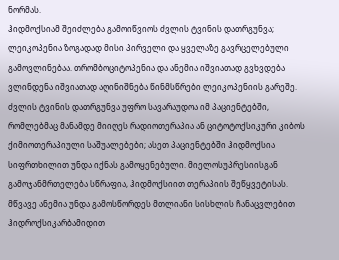ნორმას.
ჰიდმოქსიამ შეიძლება გამოიწვიოს ძვლის ტვინის დათრგუნვა; ლეიკოპენია ზოგადად მისი პირველი და ყველაზე გავრცელებული გამოვლინებაა. თრომბოციტოპენია და ანემია იშვიათად გვხვდება ვლინდენა იშვიათად აღინიშნება წინმსწრები ლეიკოპენიის გარეშე. ძვლის ტვინის დათრგუნვა უფრო სავარაუდოა იმ პაციენტებში, რომლებმაც მანამდე მიიღეს რადიოთერაპია ან ციტოტოქსიკური კიბოს ქიმიოთერაპიული საშუალებები; ასეთ პაციენტებში ჰიდმოქსია სიფრთხილით უნდა იქნას გამოყენებული. მიელოსუპრესიისგან გამოჯანმრთელება სწრაფია, ჰიდმოქსიით თერაპიის შეწყვეტისას.
მწვავე ანემია უნდა გამოსწორდეს მთლიანი სისხლის ჩანაცვლებით ჰიდროქსიკარბამიდით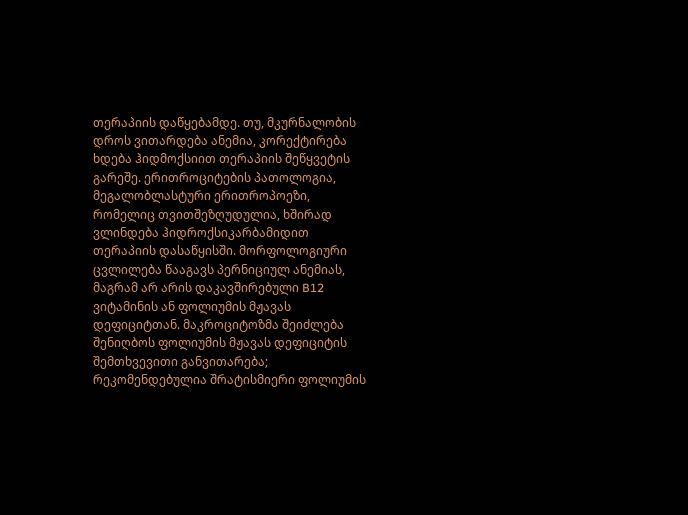თერაპიის დაწყებამდე. თუ, მკურნალობის დროს ვითარდება ანემია, კორექტირება ხდება ჰიდმოქსიით თერაპიის შეწყვეტის გარეშე. ერითროციტების პათოლოგია, მეგალობლასტური ერითროპოეზი, რომელიც თვითშეზღუდულია, ხშირად ვლინდება ჰიდროქსიკარბამიდით თერაპიის დასაწყისში. მორფოლოგიური ცვლილება წააგავს პერნიციულ ანემიას, მაგრამ არ არის დაკავშირებული B12 ვიტამინის ან ფოლიუმის მჟავას დეფიციტთან. მაკროციტოზმა შეიძლება შენიღბოს ფოლიუმის მჟავას დეფიციტის შემთხვევითი განვითარება; რეკომენდებულია შრატისმიერი ფოლიუმის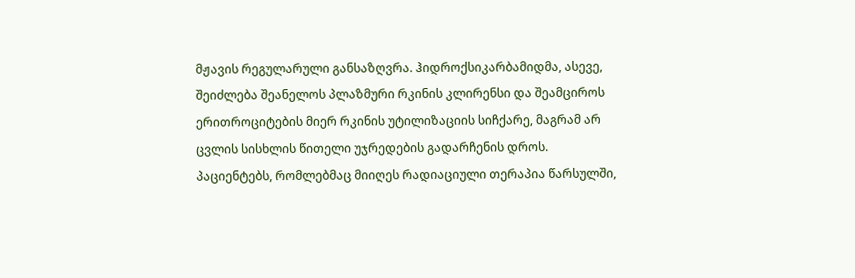მჟავის რეგულარული განსაზღვრა. ჰიდროქსიკარბამიდმა, ასევე, შეიძლება შეანელოს პლაზმური რკინის კლირენსი და შეამციროს ერითროციტების მიერ რკინის უტილიზაციის სიჩქარე, მაგრამ არ ცვლის სისხლის წითელი უჯრედების გადარჩენის დროს.
პაციენტებს, რომლებმაც მიიღეს რადიაციული თერაპია წარსულში,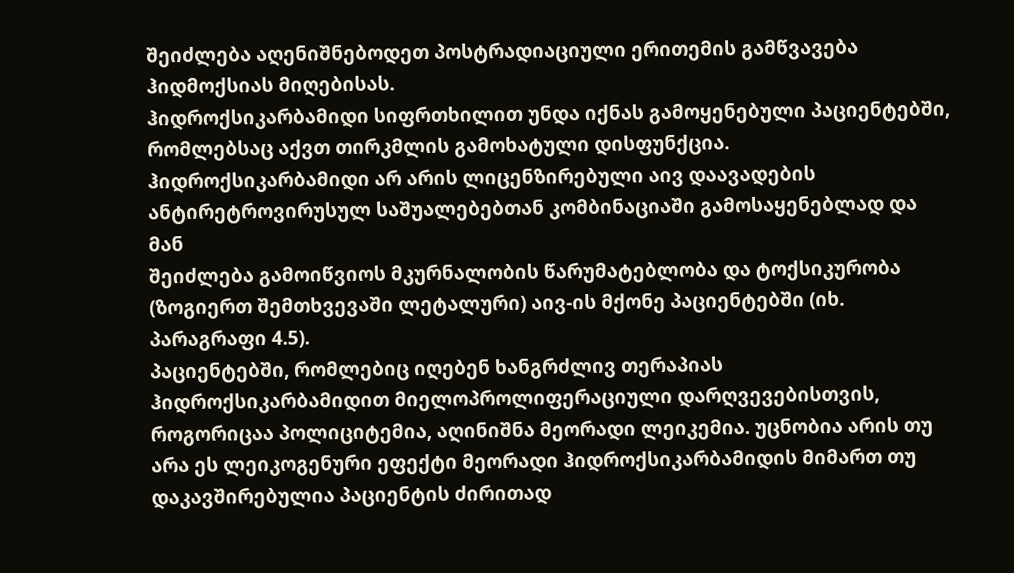შეიძლება აღენიშნებოდეთ პოსტრადიაციული ერითემის გამწვავება ჰიდმოქსიას მიღებისას.
ჰიდროქსიკარბამიდი სიფრთხილით უნდა იქნას გამოყენებული პაციენტებში, რომლებსაც აქვთ თირკმლის გამოხატული დისფუნქცია.
ჰიდროქსიკარბამიდი არ არის ლიცენზირებული აივ დაავადების ანტირეტროვირუსულ საშუალებებთან კომბინაციაში გამოსაყენებლად და მან
შეიძლება გამოიწვიოს მკურნალობის წარუმატებლობა და ტოქსიკურობა (ზოგიერთ შემთხვევაში ლეტალური) აივ-ის მქონე პაციენტებში (იხ. პარაგრაფი 4.5).
პაციენტებში, რომლებიც იღებენ ხანგრძლივ თერაპიას ჰიდროქსიკარბამიდით მიელოპროლიფერაციული დარღვევებისთვის, როგორიცაა პოლიციტემია, აღინიშნა მეორადი ლეიკემია. უცნობია არის თუ არა ეს ლეიკოგენური ეფექტი მეორადი ჰიდროქსიკარბამიდის მიმართ თუ დაკავშირებულია პაციენტის ძირითად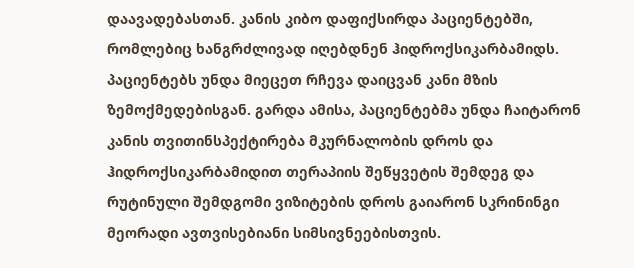დაავადებასთან. კანის კიბო დაფიქსირდა პაციენტებში, რომლებიც ხანგრძლივად იღებდნენ ჰიდროქსიკარბამიდს. პაციენტებს უნდა მიეცეთ რჩევა დაიცვან კანი მზის ზემოქმედებისგან. გარდა ამისა, პაციენტებმა უნდა ჩაიტარონ კანის თვითინსპექტირება მკურნალობის დროს და ჰიდროქსიკარბამიდით თერაპიის შეწყვეტის შემდეგ და რუტინული შემდგომი ვიზიტების დროს გაიარონ სკრინინგი მეორადი ავთვისებიანი სიმსივნეებისთვის.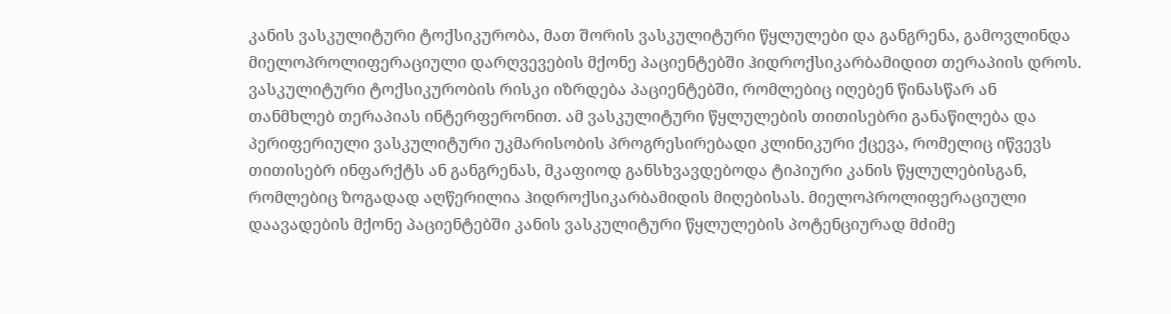კანის ვასკულიტური ტოქსიკურობა, მათ შორის ვასკულიტური წყლულები და განგრენა, გამოვლინდა მიელოპროლიფერაციული დარღვევების მქონე პაციენტებში ჰიდროქსიკარბამიდით თერაპიის დროს. ვასკულიტური ტოქსიკურობის რისკი იზრდება პაციენტებში, რომლებიც იღებენ წინასწარ ან თანმხლებ თერაპიას ინტერფერონით. ამ ვასკულიტური წყლულების თითისებრი განაწილება და პერიფერიული ვასკულიტური უკმარისობის პროგრესირებადი კლინიკური ქცევა, რომელიც იწვევს თითისებრ ინფარქტს ან განგრენას, მკაფიოდ განსხვავდებოდა ტიპიური კანის წყლულებისგან, რომლებიც ზოგადად აღწერილია ჰიდროქსიკარბამიდის მიღებისას. მიელოპროლიფერაციული დაავადების მქონე პაციენტებში კანის ვასკულიტური წყლულების პოტენციურად მძიმე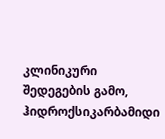კლინიკური შედეგების გამო, ჰიდროქსიკარბამიდი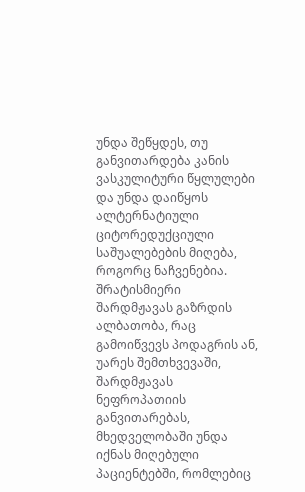უნდა შეწყდეს, თუ განვითარდება კანის ვასკულიტური წყლულები და უნდა დაიწყოს ალტერნატიული ციტორედუქციული საშუალებების მიღება, როგორც ნაჩვენებია.
შრატისმიერი შარდმჟავას გაზრდის ალბათობა, რაც გამოიწვევს პოდაგრის ან, უარეს შემთხვევაში, შარდმჟავას ნეფროპათიის განვითარებას, მხედველობაში უნდა იქნას მიღებული პაციენტებში, რომლებიც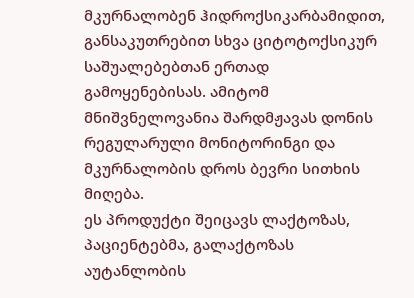მკურნალობენ ჰიდროქსიკარბამიდით, განსაკუთრებით სხვა ციტოტოქსიკურ საშუალებებთან ერთად გამოყენებისას. ამიტომ მნიშვნელოვანია შარდმჟავას დონის რეგულარული მონიტორინგი და მკურნალობის დროს ბევრი სითხის მიღება.
ეს პროდუქტი შეიცავს ლაქტოზას, პაციენტებმა, გალაქტოზას აუტანლობის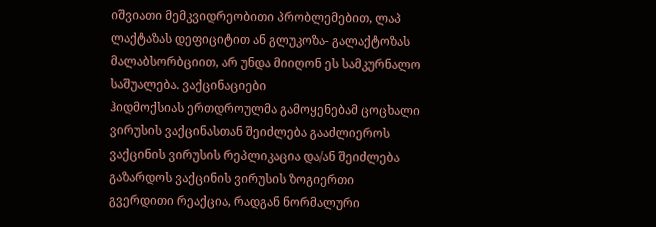იშვიათი მემკვიდრეობითი პრობლემებით, ლაპ ლაქტაზას დეფიციტით ან გლუკოზა- გალაქტოზას მალაბსორბციით, არ უნდა მიიღონ ეს სამკურნალო საშუალება. ვაქცინაციები
ჰიდმოქსიას ერთდროულმა გამოყენებამ ცოცხალი ვირუსის ვაქცინასთან შეიძლება გააძლიეროს ვაქცინის ვირუსის რეპლიკაცია და/ან შეიძლება გაზარდოს ვაქცინის ვირუსის ზოგიერთი გვერდითი რეაქცია, რადგან ნორმალური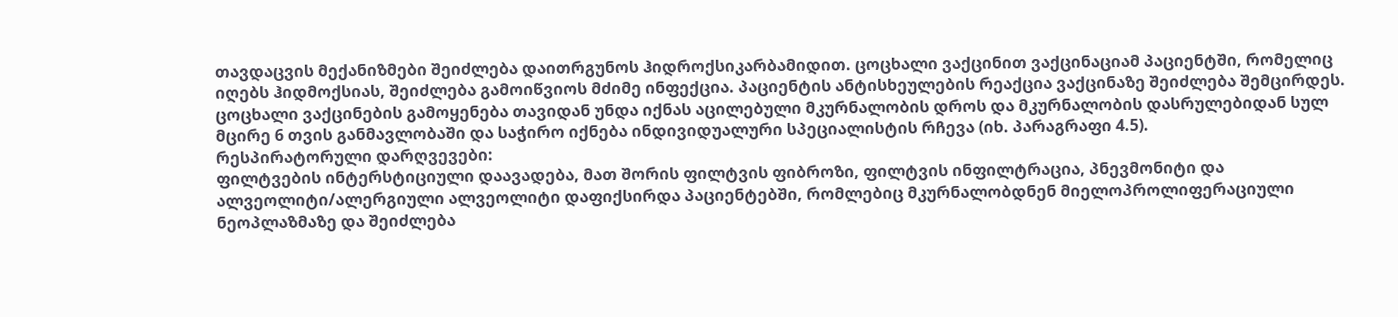თავდაცვის მექანიზმები შეიძლება დაითრგუნოს ჰიდროქსიკარბამიდით. ცოცხალი ვაქცინით ვაქცინაციამ პაციენტში, რომელიც იღებს ჰიდმოქსიას, შეიძლება გამოიწვიოს მძიმე ინფექცია. პაციენტის ანტისხეულების რეაქცია ვაქცინაზე შეიძლება შემცირდეს. ცოცხალი ვაქცინების გამოყენება თავიდან უნდა იქნას აცილებული მკურნალობის დროს და მკურნალობის დასრულებიდან სულ მცირე 6 თვის განმავლობაში და საჭირო იქნება ინდივიდუალური სპეციალისტის რჩევა (იხ. პარაგრაფი 4.5).
რესპირატორული დარღვევები:
ფილტვების ინტერსტიციული დაავადება, მათ შორის ფილტვის ფიბროზი, ფილტვის ინფილტრაცია, პნევმონიტი და ალვეოლიტი/ალერგიული ალვეოლიტი დაფიქსირდა პაციენტებში, რომლებიც მკურნალობდნენ მიელოპროლიფერაციული ნეოპლაზმაზე და შეიძლება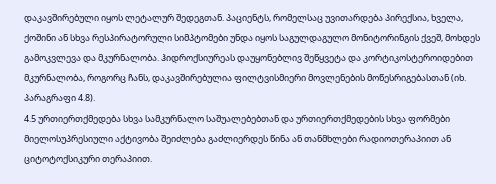დაკავშირებული იყოს ლეტალურ შედეგთან. პაციენტს, რომელსაც უვითარდება პირექსია, ხველა, ქოშინი ან სხვა რესპირატორული სიმპტომები უნდა იყოს საგულდაგულო მონიტორინგის ქვეშ, მოხდეს გამოკვლევა და მკურნალობა. ჰიდროქსიურეას დაუყონებლივ შეწყვეტა და კორტიკოსტეროიდებით მკურნალობა, როგორც ჩანს, დაკავშირებულია ფილტვისმიერი მოვლენების მოწესრიგებასთან (იხ. პარაგრაფი 4.8).
4.5 ურთიერთქმედება სხვა სამკურნალო საშუალებებთან და ურთიერთქმედების სხვა ფორმები
მიელოსუპრესიული აქტივობა შეიძლება გაძლიერდეს წინა ან თანმხლები რადიოთერაპიით ან ციტოტოქსიკური თერაპიით.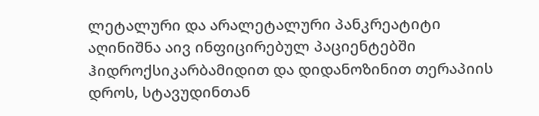ლეტალური და არალეტალური პანკრეატიტი აღინიშნა აივ ინფიცირებულ პაციენტებში ჰიდროქსიკარბამიდით და დიდანოზინით თერაპიის დროს, სტავუდინთან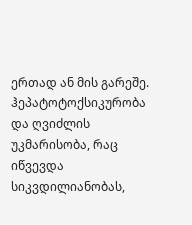ერთად ან მის გარეშე. ჰეპატოტოქსიკურობა და ღვიძლის უკმარისობა, რაც იწვევდა სიკვდილიანობას,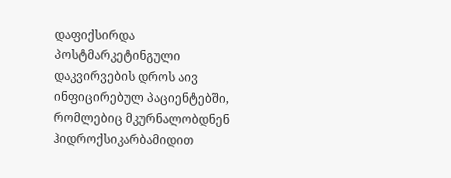დაფიქსირდა პოსტმარკეტინგული დაკვირვების დროს აივ ინფიცირებულ პაციენტებში, რომლებიც მკურნალობდნენ ჰიდროქსიკარბამიდით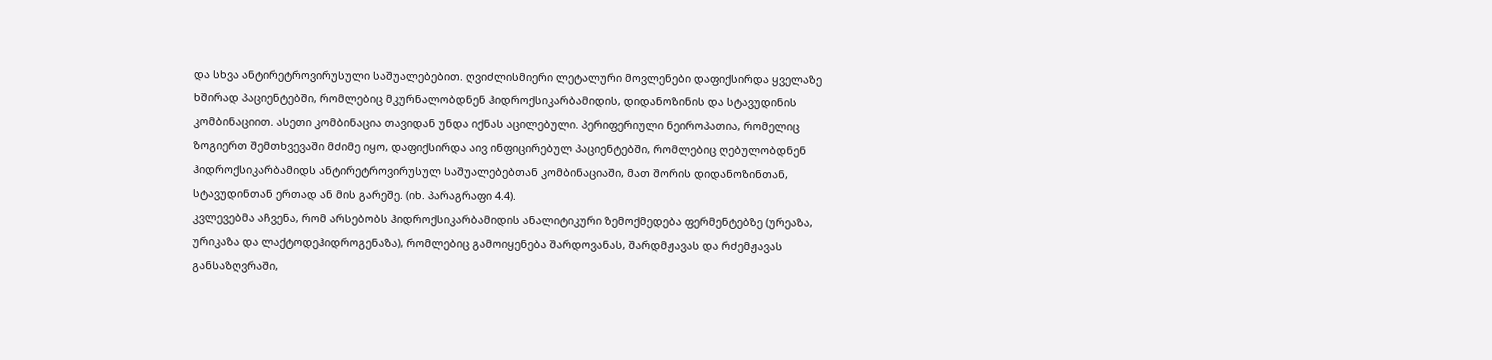და სხვა ანტირეტროვირუსული საშუალებებით. ღვიძლისმიერი ლეტალური მოვლენები დაფიქსირდა ყველაზე ხშირად პაციენტებში, რომლებიც მკურნალობდნენ ჰიდროქსიკარბამიდის, დიდანოზინის და სტავუდინის კომბინაციით. ასეთი კომბინაცია თავიდან უნდა იქნას აცილებული. პერიფერიული ნეიროპათია, რომელიც ზოგიერთ შემთხვევაში მძიმე იყო, დაფიქსირდა აივ ინფიცირებულ პაციენტებში, რომლებიც ღებულობდნენ ჰიდროქსიკარბამიდს ანტირეტროვირუსულ საშუალებებთან კომბინაციაში, მათ შორის დიდანოზინთან, სტავუდინთან ერთად ან მის გარეშე. (იხ. პარაგრაფი 4.4).
კვლევებმა აჩვენა, რომ არსებობს ჰიდროქსიკარბამიდის ანალიტიკური ზემოქმედება ფერმენტებზე (ურეაზა, ურიკაზა და ლაქტოდეჰიდროგენაზა), რომლებიც გამოიყენება შარდოვანას, შარდმჟავას და რძემჟავას განსაზღვრაში,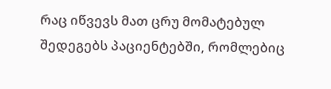რაც იწვევს მათ ცრუ მომატებულ შედეგებს პაციენტებში, რომლებიც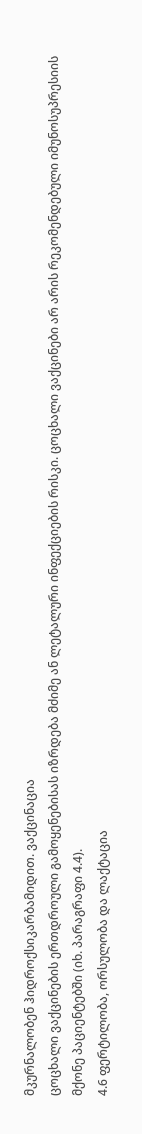მკურნალობენ ჰიდროქსიკარბამიდით. ვაქცინაცია
ცოცხალი ვაქცინების ერთდროული გამოყენებისას იზრდება მძიმე ან ლეტალური ინფექციების რისკი. ცოცხალი ვაქცინები არ არის რეკომენდებული იმუნოსუპრესიის მქონე პაციენტებში (იხ. პარაგრაფი 4.4).
4.6 ფერტილობა, ორსულობა და ლაქტაცია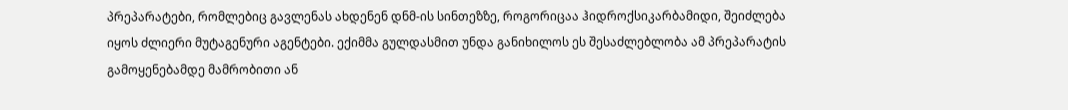პრეპარატები, რომლებიც გავლენას ახდენენ დნმ-ის სინთეზზე, როგორიცაა ჰიდროქსიკარბამიდი, შეიძლება იყოს ძლიერი მუტაგენური აგენტები. ექიმმა გულდასმით უნდა განიხილოს ეს შესაძლებლობა ამ პრეპარატის გამოყენებამდე მამრობითი ან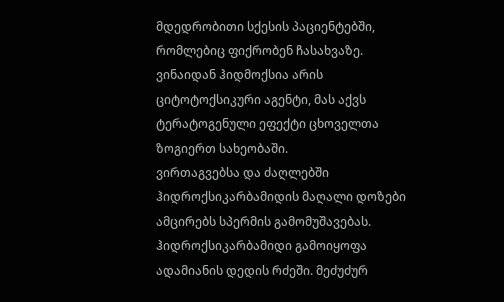მდედრობითი სქესის პაციენტებში, რომლებიც ფიქრობენ ჩასახვაზე. ვინაიდან ჰიდმოქსია არის ციტოტოქსიკური აგენტი, მას აქვს ტერატოგენული ეფექტი ცხოველთა ზოგიერთ სახეობაში.
ვირთაგვებსა და ძაღლებში ჰიდროქსიკარბამიდის მაღალი დოზები ამცირებს სპერმის გამომუშავებას.
ჰიდროქსიკარბამიდი გამოიყოფა ადამიანის დედის რძეში. მეძუძურ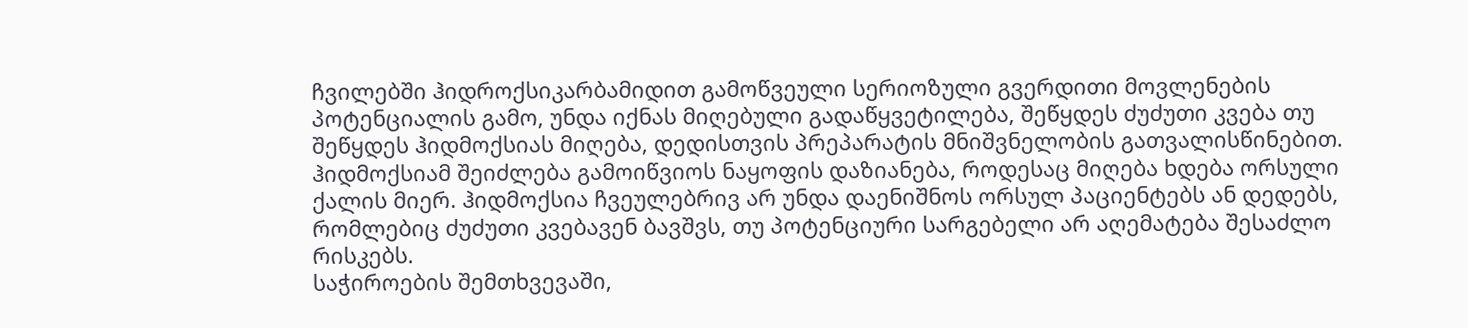ჩვილებში ჰიდროქსიკარბამიდით გამოწვეული სერიოზული გვერდითი მოვლენების პოტენციალის გამო, უნდა იქნას მიღებული გადაწყვეტილება, შეწყდეს ძუძუთი კვება თუ შეწყდეს ჰიდმოქსიას მიღება, დედისთვის პრეპარატის მნიშვნელობის გათვალისწინებით.
ჰიდმოქსიამ შეიძლება გამოიწვიოს ნაყოფის დაზიანება, როდესაც მიღება ხდება ორსული ქალის მიერ. ჰიდმოქსია ჩვეულებრივ არ უნდა დაენიშნოს ორსულ პაციენტებს ან დედებს, რომლებიც ძუძუთი კვებავენ ბავშვს, თუ პოტენციური სარგებელი არ აღემატება შესაძლო რისკებს.
საჭიროების შემთხვევაში,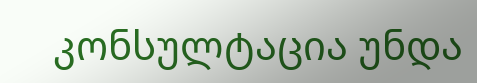კონსულტაცია უნდა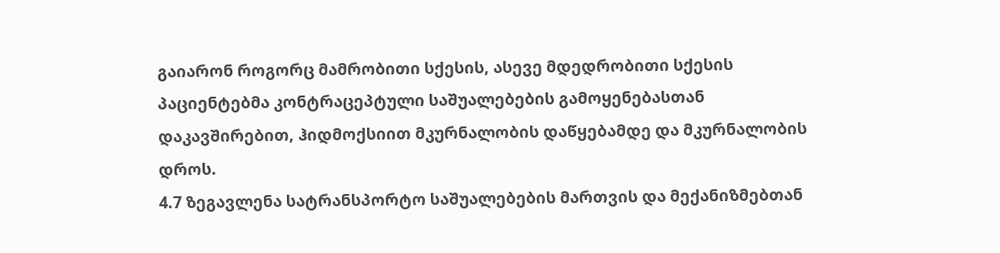გაიარონ როგორც მამრობითი სქესის, ასევე მდედრობითი სქესის პაციენტებმა კონტრაცეპტული საშუალებების გამოყენებასთან დაკავშირებით, ჰიდმოქსიით მკურნალობის დაწყებამდე და მკურნალობის დროს.
4.7 ზეგავლენა სატრანსპორტო საშუალებების მართვის და მექანიზმებთან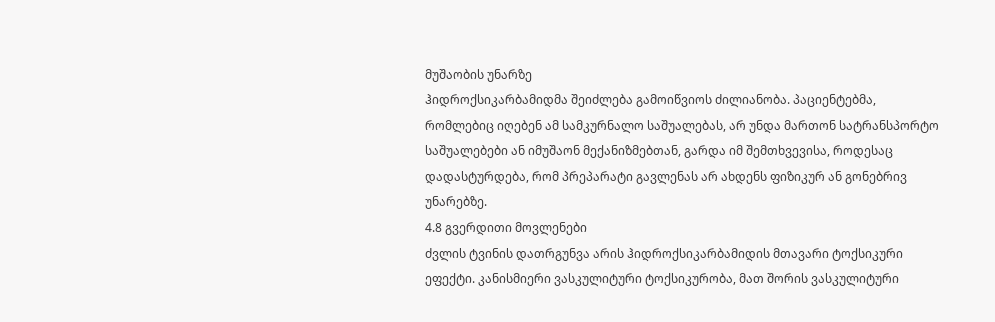მუშაობის უნარზე
ჰიდროქსიკარბამიდმა შეიძლება გამოიწვიოს ძილიანობა. პაციენტებმა, რომლებიც იღებენ ამ სამკურნალო საშუალებას, არ უნდა მართონ სატრანსპორტო საშუალებები ან იმუშაონ მექანიზმებთან, გარდა იმ შემთხვევისა, როდესაც დადასტურდება, რომ პრეპარატი გავლენას არ ახდენს ფიზიკურ ან გონებრივ უნარებზე.
4.8 გვერდითი მოვლენები
ძვლის ტვინის დათრგუნვა არის ჰიდროქსიკარბამიდის მთავარი ტოქსიკური ეფექტი. კანისმიერი ვასკულიტური ტოქსიკურობა, მათ შორის ვასკულიტური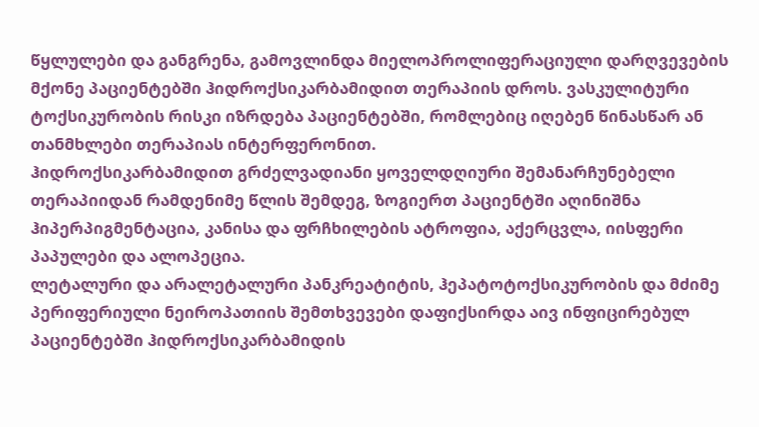წყლულები და განგრენა, გამოვლინდა მიელოპროლიფერაციული დარღვევების მქონე პაციენტებში ჰიდროქსიკარბამიდით თერაპიის დროს. ვასკულიტური ტოქსიკურობის რისკი იზრდება პაციენტებში, რომლებიც იღებენ წინასწარ ან თანმხლები თერაპიას ინტერფერონით.
ჰიდროქსიკარბამიდით გრძელვადიანი ყოველდღიური შემანარჩუნებელი თერაპიიდან რამდენიმე წლის შემდეგ, ზოგიერთ პაციენტში აღინიშნა ჰიპერპიგმენტაცია, კანისა და ფრჩხილების ატროფია, აქერცვლა, იისფერი პაპულები და ალოპეცია.
ლეტალური და არალეტალური პანკრეატიტის, ჰეპატოტოქსიკურობის და მძიმე პერიფერიული ნეიროპათიის შემთხვევები დაფიქსირდა აივ ინფიცირებულ პაციენტებში ჰიდროქსიკარბამიდის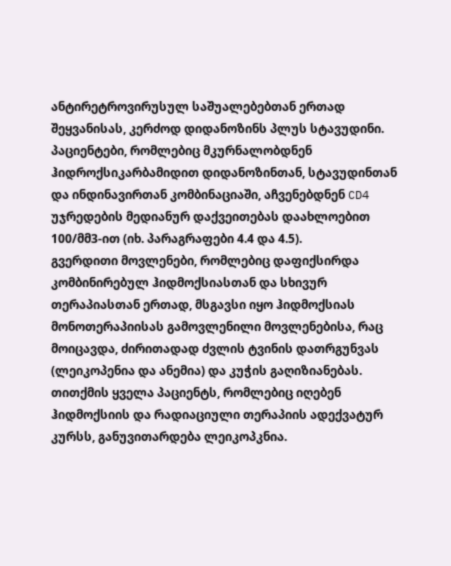ანტირეტროვირუსულ საშუალებებთან ერთად შეყვანისას, კერძოდ დიდანოზინს პლუს სტავუდინი. პაციენტები, რომლებიც მკურნალობდნენ ჰიდროქსიკარბამიდით დიდანოზინთან, სტავუდინთან და ინდინავირთან კომბინაციაში, აჩვენებდნენ CD4 უჯრედების მედიანურ დაქვეითებას დაახლოებით 100/მმ3-ით (იხ. პარაგრაფები 4.4 და 4.5).
გვერდითი მოვლენები, რომლებიც დაფიქსირდა კომბინირებულ ჰიდმოქსიასთან და სხივურ თერაპიასთან ერთად, მსგავსი იყო ჰიდმოქსიას მონოთერაპიისას გამოვლენილი მოვლენებისა, რაც მოიცავდა, ძირითადად ძვლის ტვინის დათრგუნვას (ლეიკოპენია და ანემია) და კუჭის გაღიზიანებას. თითქმის ყველა პაციენტს, რომლებიც იღებენ ჰიდმოქსიის და რადიაციული თერაპიის ადექვატურ კურსს, განუვითარდება ლეიკოპკნია.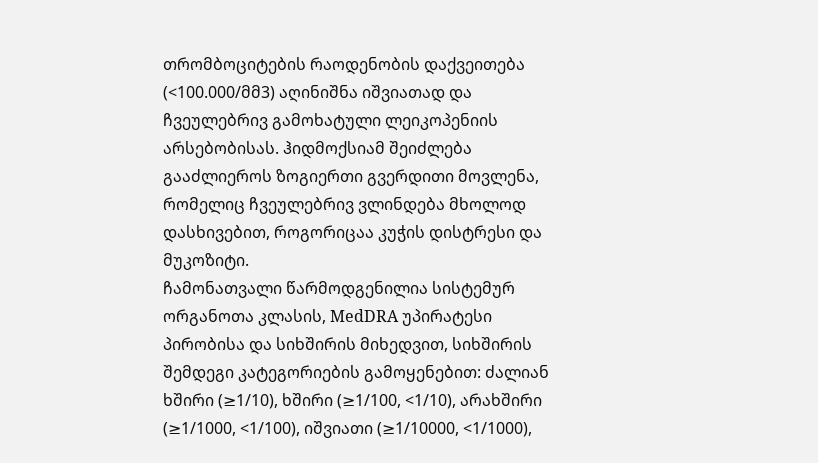თრომბოციტების რაოდენობის დაქვეითება (<100.000/მმ3) აღინიშნა იშვიათად და ჩვეულებრივ გამოხატული ლეიკოპენიის
არსებობისას. ჰიდმოქსიამ შეიძლება გააძლიეროს ზოგიერთი გვერდითი მოვლენა, რომელიც ჩვეულებრივ ვლინდება მხოლოდ დასხივებით, როგორიცაა კუჭის დისტრესი და მუკოზიტი.
ჩამონათვალი წარმოდგენილია სისტემურ ორგანოთა კლასის, MedDRA უპირატესი პირობისა და სიხშირის მიხედვით, სიხშირის შემდეგი კატეგორიების გამოყენებით: ძალიან ხშირი (≥1/10), ხშირი (≥1/100, <1/10), არახშირი (≥1/1000, <1/100), იშვიათი (≥1/10000, <1/1000),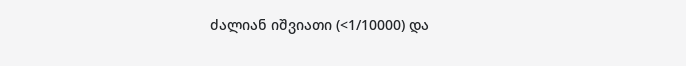ძალიან იშვიათი (<1/10000) და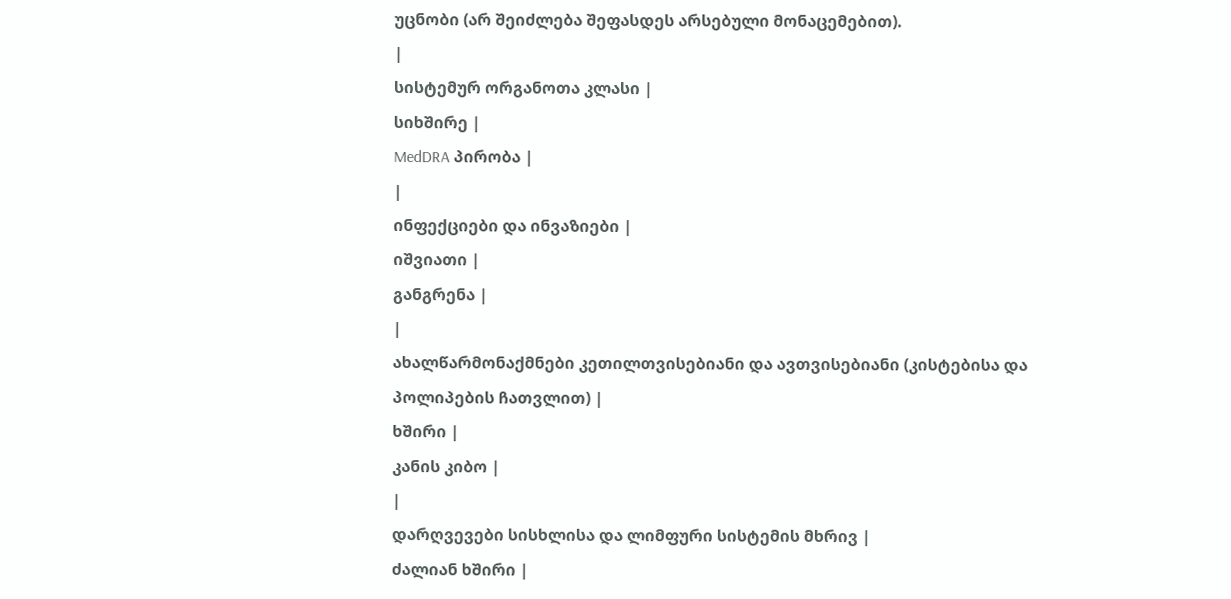უცნობი (არ შეიძლება შეფასდეს არსებული მონაცემებით).
|
სისტემურ ორგანოთა კლასი |
სიხშირე |
MedDRA პირობა |
|
ინფექციები და ინვაზიები |
იშვიათი |
განგრენა |
|
ახალწარმონაქმნები კეთილთვისებიანი და ავთვისებიანი (კისტებისა და პოლიპების ჩათვლით) |
ხშირი |
კანის კიბო |
|
დარღვევები სისხლისა და ლიმფური სისტემის მხრივ |
ძალიან ხშირი |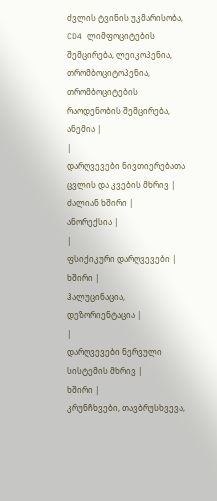ძვლის ტვინის უკმარისობა, CD4 ლიმფოციტების შემცირება, ლეიკოპენია, თრომბოციტოპენია, თრომბოციტების რაოდენობის შემცირება, ანემია |
|
დარღვევები ნივთიერებათა ცვლის და კვების მხრივ |
ძალიან ხშირი |
ანორექსია |
|
ფსიქიკური დარღვევები |
ხშირი |
ჰალუცინაცია, დეზორიენტაცია |
|
დარღვევები ნერვული სისტემის მხრივ |
ხშირი |
კრუნჩხვები, თავბრუსხვევა,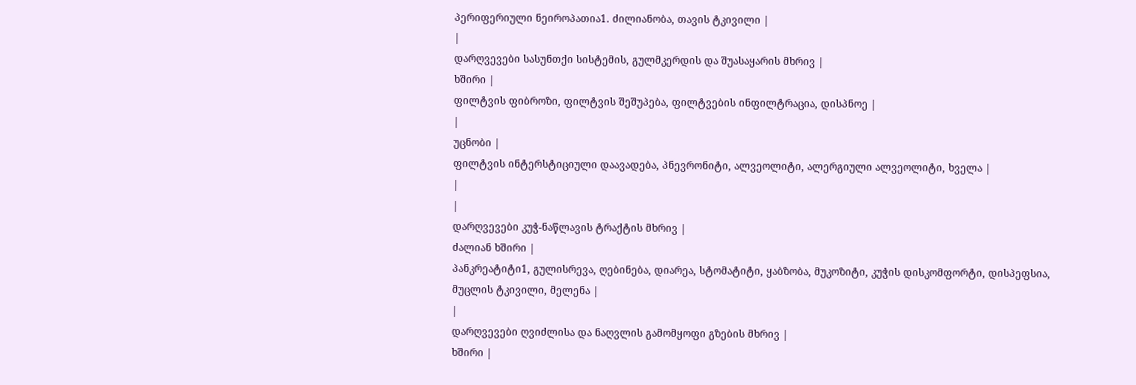პერიფერიული ნეიროპათია1. ძილიანობა, თავის ტკივილი |
|
დარღვევები სასუნთქი სისტემის, გულმკერდის და შუასაყარის მხრივ |
ხშირი |
ფილტვის ფიბროზი, ფილტვის შეშუპება, ფილტვების ინფილტრაცია, დისპნოე |
|
უცნობი |
ფილტვის ინტერსტიციული დაავადება, პნევრონიტი, ალვეოლიტი, ალერგიული ალვეოლიტი, ხველა |
|
|
დარღვევები კუჭ-ნაწლავის ტრაქტის მხრივ |
ძალიან ხშირი |
პანკრეატიტი1, გულისრევა, ღებინება, დიარეა, სტომატიტი, ყაბზობა, მუკოზიტი, კუჭის დისკომფორტი, დისპეფსია, მუცლის ტკივილი, მელენა |
|
დარღვევები ღვიძლისა და ნაღვლის გამომყოფი გზების მხრივ |
ხშირი |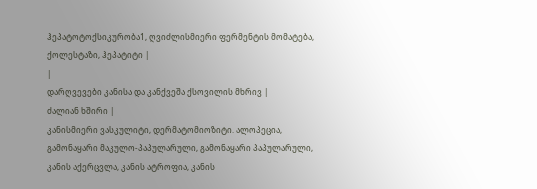ჰეპატოტოქსიკურობა1, ღვიძლისმიერი ფერმენტის მომატება, ქოლესტაზი, ჰეპატიტი |
|
დარღვევები კანისა და კანქვეშა ქსოვილის მხრივ |
ძალიან ხშირი |
კანისმიერი ვასკულიტი, დერმატომიოზიტი. ალოპეცია, გამონაყარი მაკულო-პაპულარული, გამონაყარი პაპულარული, კანის აქერცვლა, კანის ატროფია, კანის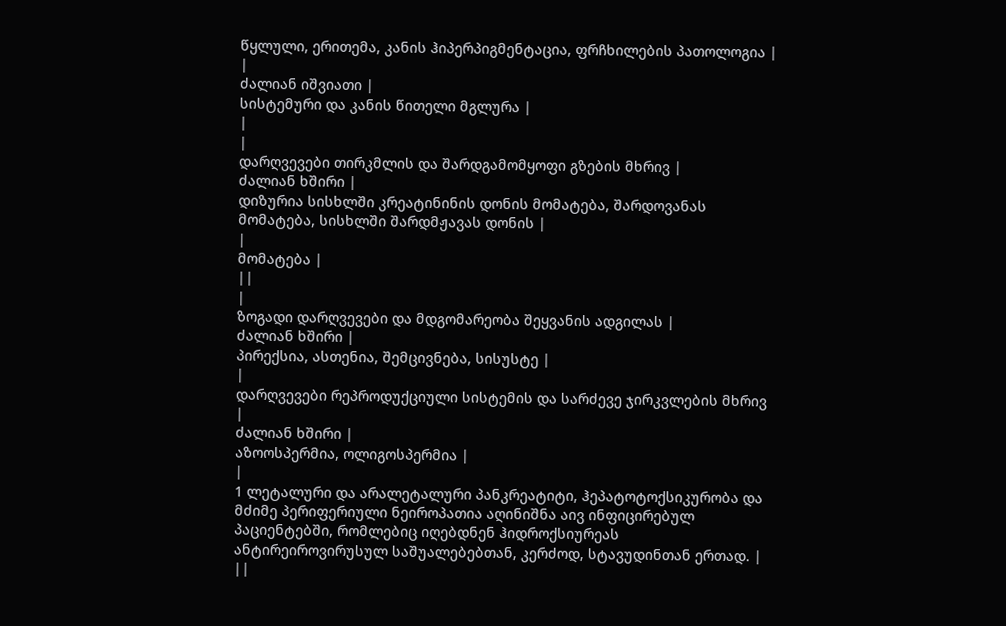წყლული, ერითემა, კანის ჰიპერპიგმენტაცია, ფრჩხილების პათოლოგია |
|
ძალიან იშვიათი |
სისტემური და კანის წითელი მგლურა |
|
|
დარღვევები თირკმლის და შარდგამომყოფი გზების მხრივ |
ძალიან ხშირი |
დიზურია სისხლში კრეატინინის დონის მომატება, შარდოვანას მომატება, სისხლში შარდმჟავას დონის |
|
მომატება |
||
|
ზოგადი დარღვევები და მდგომარეობა შეყვანის ადგილას |
ძალიან ხშირი |
პირექსია, ასთენია, შემცივნება, სისუსტე |
|
დარღვევები რეპროდუქციული სისტემის და სარძევე ჯირკვლების მხრივ |
ძალიან ხშირი |
აზოოსპერმია, ოლიგოსპერმია |
|
1 ლეტალური და არალეტალური პანკრეატიტი, ჰეპატოტოქსიკურობა და მძიმე პერიფერიული ნეიროპათია აღინიშნა აივ ინფიცირებულ პაციენტებში, რომლებიც იღებდნენ ჰიდროქსიურეას ანტირეიროვირუსულ საშუალებებთან, კერძოდ, სტავუდინთან ერთად. |
||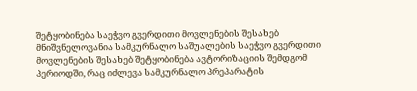შეტყობინება საეჭვო გვერდითი მოვლენების შესახებ
მნიშვნელოვანია სამკურნალო საშუალების საეჭვო გვერდითი მოვლენების შესახებ შეტყობინება ავტორიზაციის შემდგომ პერიოდში, რაც იძლევა სამკურნალო პრეპარატის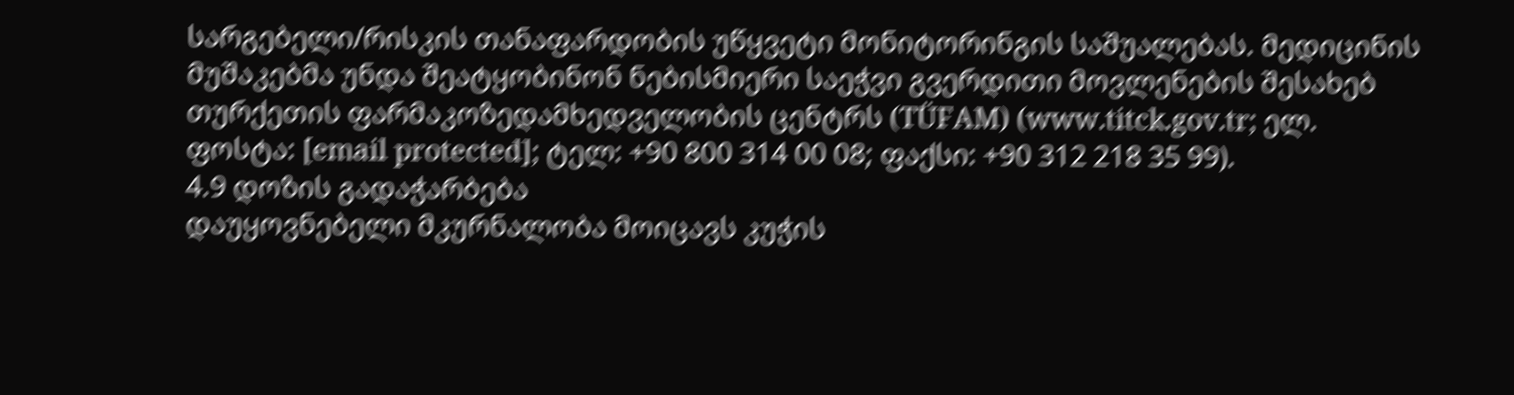სარგებელი/რისკის თანაფარდობის უწყვეტი მონიტორინგის საშუალებას. მედიცინის მუშაკებმა უნდა შეატყობინონ ნებისმიერი საეჭვი გვერდითი მოვლენების შესახებ თურქეთის ფარმაკოზედამხედველობის ცენტრს (TÜFAM) (www.titck.gov.tr; ელ. ფოსტა: [email protected]; ტელ: +90 800 314 00 08; ფაქსი: +90 312 218 35 99).
4.9 დოზის გადაჭარბება
დაუყოვნებელი მკურნალობა მოიცავს კუჭის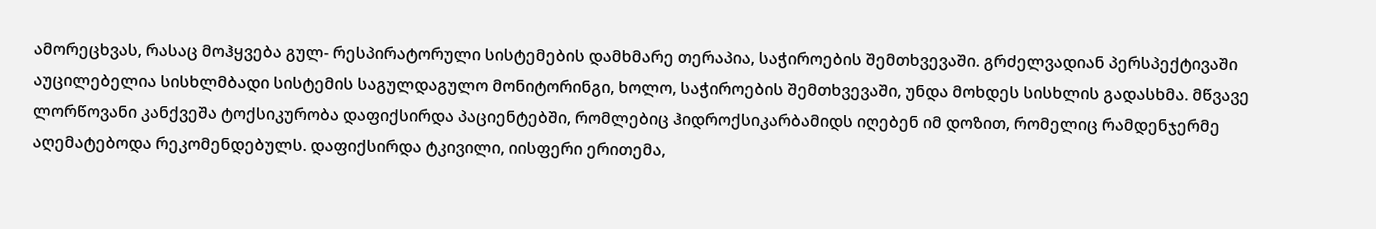ამორეცხვას, რასაც მოჰყვება გულ- რესპირატორული სისტემების დამხმარე თერაპია, საჭიროების შემთხვევაში. გრძელვადიან პერსპექტივაში აუცილებელია სისხლმბადი სისტემის საგულდაგულო მონიტორინგი, ხოლო, საჭიროების შემთხვევაში, უნდა მოხდეს სისხლის გადასხმა. მწვავე ლორწოვანი კანქვეშა ტოქსიკურობა დაფიქსირდა პაციენტებში, რომლებიც ჰიდროქსიკარბამიდს იღებენ იმ დოზით, რომელიც რამდენჯერმე აღემატებოდა რეკომენდებულს. დაფიქსირდა ტკივილი, იისფერი ერითემა,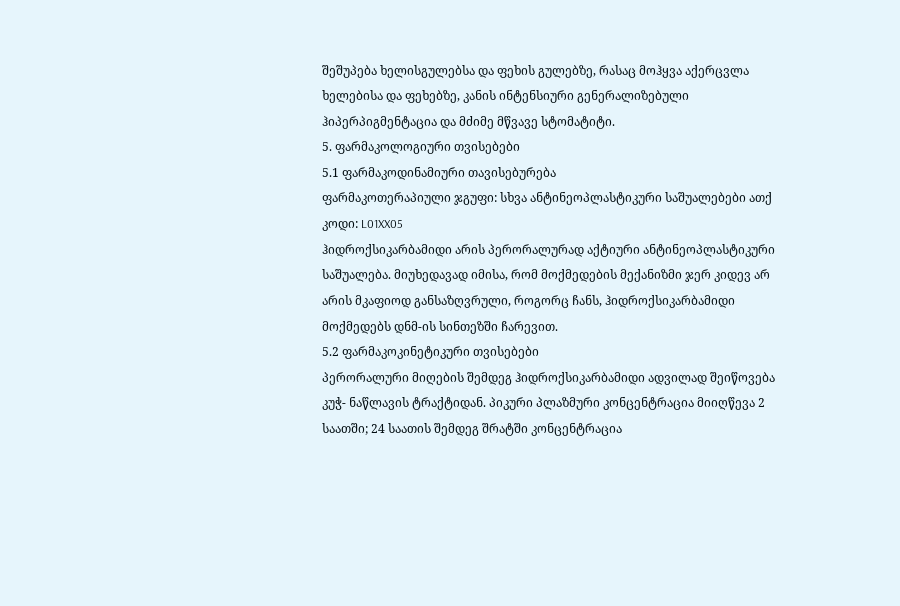შეშუპება ხელისგულებსა და ფეხის გულებზე, რასაც მოჰყვა აქერცვლა ხელებისა და ფეხებზე, კანის ინტენსიური გენერალიზებული ჰიპერპიგმენტაცია და მძიმე მწვავე სტომატიტი.
5. ფარმაკოლოგიური თვისებები
5.1 ფარმაკოდინამიური თავისებურება
ფარმაკოთერაპიული ჯგუფი: სხვა ანტინეოპლასტიკური საშუალებები ათქ კოდი: L01XX05
ჰიდროქსიკარბამიდი არის პერორალურად აქტიური ანტინეოპლასტიკური საშუალება. მიუხედავად იმისა, რომ მოქმედების მექანიზმი ჯერ კიდევ არ არის მკაფიოდ განსაზღვრული, როგორც ჩანს, ჰიდროქსიკარბამიდი მოქმედებს დნმ-ის სინთეზში ჩარევით.
5.2 ფარმაკოკინეტიკური თვისებები
პერორალური მიღების შემდეგ ჰიდროქსიკარბამიდი ადვილად შეიწოვება კუჭ- ნაწლავის ტრაქტიდან. პიკური პლაზმური კონცენტრაცია მიიღწევა 2 საათში; 24 საათის შემდეგ შრატში კონცენტრაცია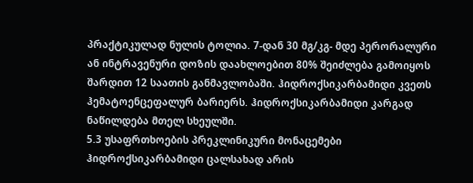პრაქტიკულად ნულის ტოლია. 7-დან 30 მგ/კგ- მდე პერორალური ან ინტრავენური დოზის დაახლოებით 80% შეიძლება გამოიყოს შარდით 12 საათის განმავლობაში. ჰიდროქსიკარბამიდი კვეთს ჰემატოენცეფალურ ბარიერს. ჰიდროქსიკარბამიდი კარგად ნაწილდება მთელ სხეულში.
5.3 უსაფრთხოების პრეკლინიკური მონაცემები
ჰიდროქსიკარბამიდი ცალსახად არის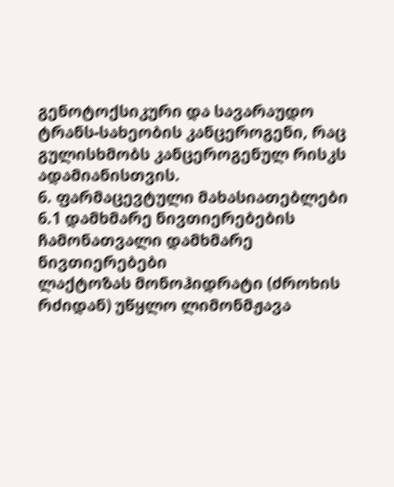გენოტოქსიკური და სავარაუდო ტრანს-სახეობის კანცეროგენი, რაც გულისხმობს კანცეროგენულ რისკს ადამიანისთვის.
6. ფარმაცევტული მახასიათებლები
6.1 დამხმარე ნივთიერებების ჩამონათვალი დამხმარე ნივთიერებები
ლაქტოზას მონოჰიდრატი (ძროხის რძიდან) უწყლო ლიმონმჟავა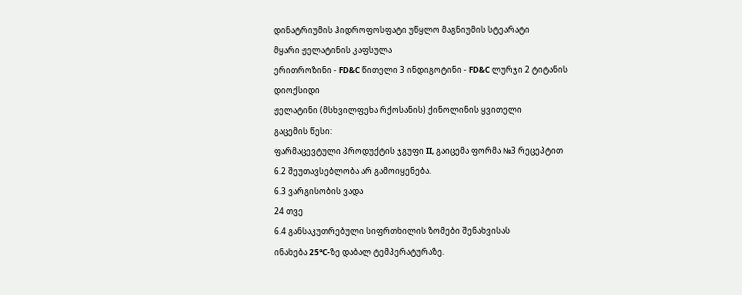დინატრიუმის ჰიდროფოსფატი უწყლო მაგნიუმის სტეარატი
მყარი ჟელატინის კაფსულა
ერითროზინი - FD&C წითელი 3 ინდიგოტინი - FD&C ლურჯი 2 ტიტანის დიოქსიდი
ჟელატინი (მსხვილფეხა რქოსანის) ქინოლინის ყვითელი
გაცემის წესი:
ფარმაცევტული პროდუქტის ჯგუფი II, გაიცემა ფორმა №3 რეცეპტით
6.2 შეუთავსებლობა არ გამოიყენება.
6.3 ვარგისობის ვადა
24 თვე
6.4 განსაკუთრებული სიფრთხილის ზომები შენახვისას
ინახება 25°C-ზე დაბალ ტემპერატურაზე.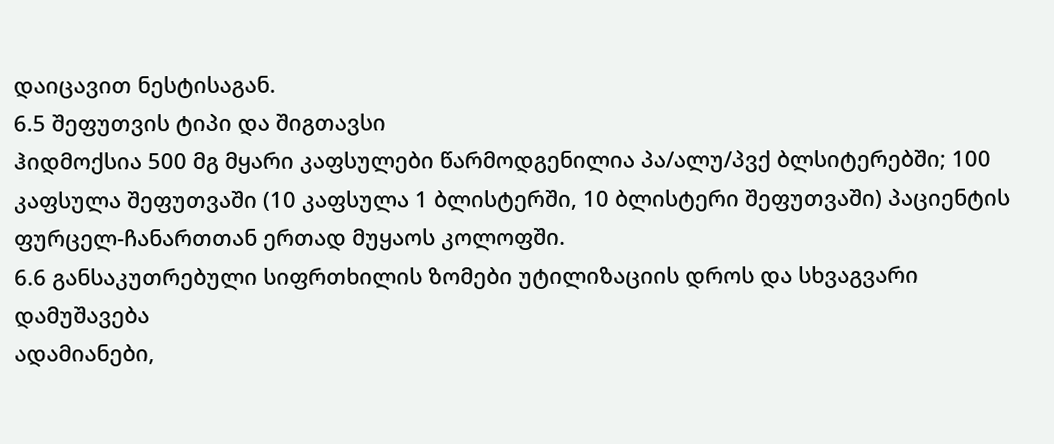დაიცავით ნესტისაგან.
6.5 შეფუთვის ტიპი და შიგთავსი
ჰიდმოქსია 500 მგ მყარი კაფსულები წარმოდგენილია პა/ალუ/პვქ ბლსიტერებში; 100 კაფსულა შეფუთვაში (10 კაფსულა 1 ბლისტერში, 10 ბლისტერი შეფუთვაში) პაციენტის ფურცელ-ჩანართთან ერთად მუყაოს კოლოფში.
6.6 განსაკუთრებული სიფრთხილის ზომები უტილიზაციის დროს და სხვაგვარი დამუშავება
ადამიანები,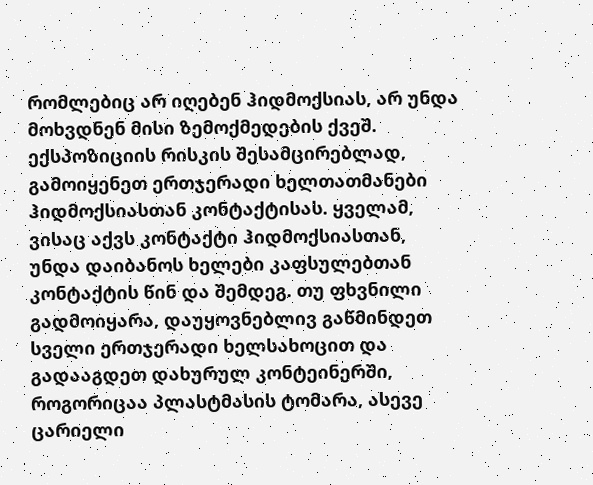რომლებიც არ იღებენ ჰიდმოქსიას, არ უნდა მოხვდნენ მისი ზემოქმედების ქვეშ. ექსპოზიციის რისკის შესამცირებლად, გამოიყენეთ ერთჯერადი ხელთათმანები ჰიდმოქსიასთან კონტაქტისას. ყველამ, ვისაც აქვს კონტაქტი ჰიდმოქსიასთან, უნდა დაიბანოს ხელები კაფსულებთან კონტაქტის წინ და შემდეგ. თუ ფხვნილი გადმოიყარა, დაუყოვნებლივ გაწმინდეთ სველი ერთჯერადი ხელსახოცით და გადააგდეთ დახურულ კონტეინერში, როგორიცაა პლასტმასის ტომარა, ასევე ცარიელი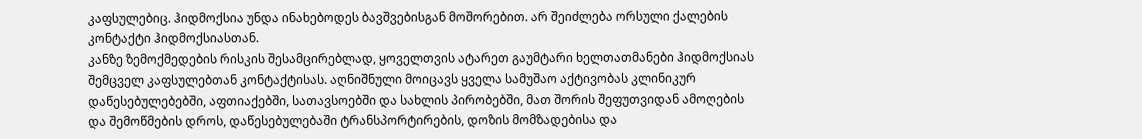კაფსულებიც. ჰიდმოქსია უნდა ინახებოდეს ბავშვებისგან მოშორებით. არ შეიძლება ორსული ქალების კონტაქტი ჰიდმოქსიასთან.
კანზე ზემოქმედების რისკის შესამცირებლად, ყოველთვის ატარეთ გაუმტარი ხელთათმანები ჰიდმოქსიას შემცველ კაფსულებთან კონტაქტისას. აღნიშნული მოიცავს ყველა სამუშაო აქტივობას კლინიკურ დაწესებულებებში, აფთიაქებში, სათავსოებში და სახლის პირობებში, მათ შორის შეფუთვიდან ამოღების და შემოწმების დროს, დაწესებულებაში ტრანსპორტირების, დოზის მომზადებისა და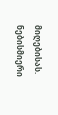მიღებისას. ნებისმიერი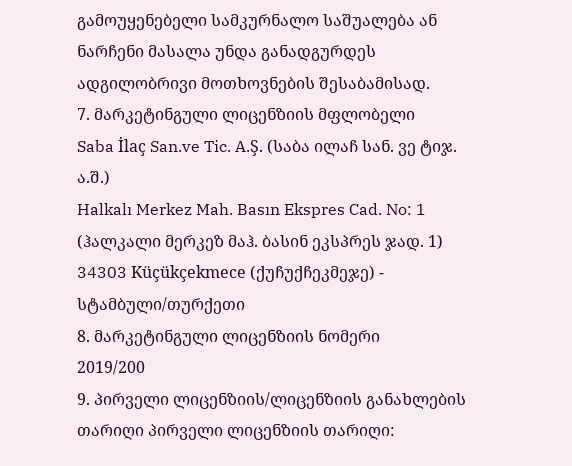გამოუყენებელი სამკურნალო საშუალება ან ნარჩენი მასალა უნდა განადგურდეს ადგილობრივი მოთხოვნების შესაბამისად.
7. მარკეტინგული ლიცენზიის მფლობელი
Saba İlaç San.ve Tic. A.Ş. (საბა ილაჩ სან. ვე ტიჯ. ა.შ.)
Halkalı Merkez Mah. Basın Ekspres Cad. No: 1 (ჰალკალი მერკეზ მაჰ. ბასინ ეკსპრეს ჯად. 1) 34303 Küçükçekmece (ქუჩუქჩეკმეჯე) - სტამბული/თურქეთი
8. მარკეტინგული ლიცენზიის ნომერი
2019/200
9. პირველი ლიცენზიის/ლიცენზიის განახლების თარიღი პირველი ლიცენზიის თარიღი: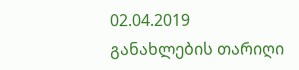02.04.2019
განახლების თარიღი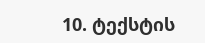10. ტექსტის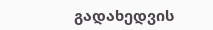გადახედვის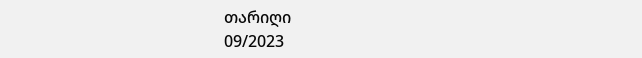თარიღი
09/2023